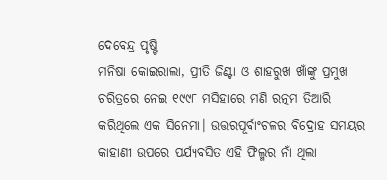ଦେବେନ୍ଦ୍ର ପୃଷ୍ଟି
ମନିଷା କୋଇରାଲା, ପ୍ରୀତି ଜିଣ୍ଟା ଓ ଶାହରୁଖ ଖାଁଙ୍କୁ ପ୍ରମୁଖ ଚରିତ୍ରରେ ନେଇ ୧୯୯୮ ମସିହାରେ ମଣି ରତ୍ନମ ତିଆରି କରିଥିଲେ ଏକ ସିନେମା। ଉତ୍ତରପୂର୍ବାଂଚଳର ବିଦ୍ରୋହ ସମୟର କାହାଣୀ ଉପରେ ପର୍ଯ୍ୟବସିତ ଏହି ଫିଲ୍ମର ନାଁ ଥିଲା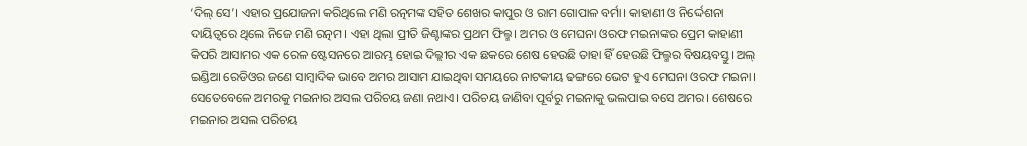‘ଦିଲ୍ ସେ’। ଏହାର ପ୍ରଯୋଜନା କରିଥିଲେ ମଣି ରତ୍ନମଙ୍କ ସହିତ ଶେଖର କାପୁର ଓ ରାମ ଗୋପାଳ ବର୍ମା। କାହାଣୀ ଓ ନିର୍ଦ୍ଦେଶନା ଦାୟିତ୍ୱରେ ଥିଲେ ନିଜେ ମଣି ରତ୍ନମ। ଏହା ଥିଲା ପ୍ରୀତି ଜିଣ୍ଟାଙ୍କର ପ୍ରଥମ ଫିଲ୍ମ। ଅମର ଓ ମେଘନା ଓରଫ ମଇନାଙ୍କର ପ୍ରେମ କାହାଣୀ କିପରି ଆସାମର ଏକ ରେଳ ଷ୍ଟେସନରେ ଆରମ୍ଭ ହୋଇ ଦିଲ୍ଲୀର ଏକ ଛକରେ ଶେଷ ହେଉଛି ତାହା ହିଁ ହେଉଛି ଫିଲ୍ମର ବିଷୟବସ୍ତୁ। ଅଲ୍ ଇଣ୍ଡିଆ ରେଡିଓର ଜଣେ ସାମ୍ବାଦିକ ଭାବେ ଅମର ଆସାମ ଯାଇଥିବା ସମୟରେ ନାଟକୀୟ ଢଙ୍ଗରେ ଭେଟ ହୁଏ ମେଘନା ଓରଫ ମଇନା। ସେତେବେଳେ ଅମରକୁ ମଇନାର ଅସଲ ପରିଚୟ ଜଣା ନଥାଏ। ପରିଚୟ ଜାଣିବା ପୂର୍ବରୁ ମଇନାକୁ ଭଲପାଇ ବସେ ଅମର। ଶେଷରେ ମଇନାର ଅସଲ ପରିଚୟ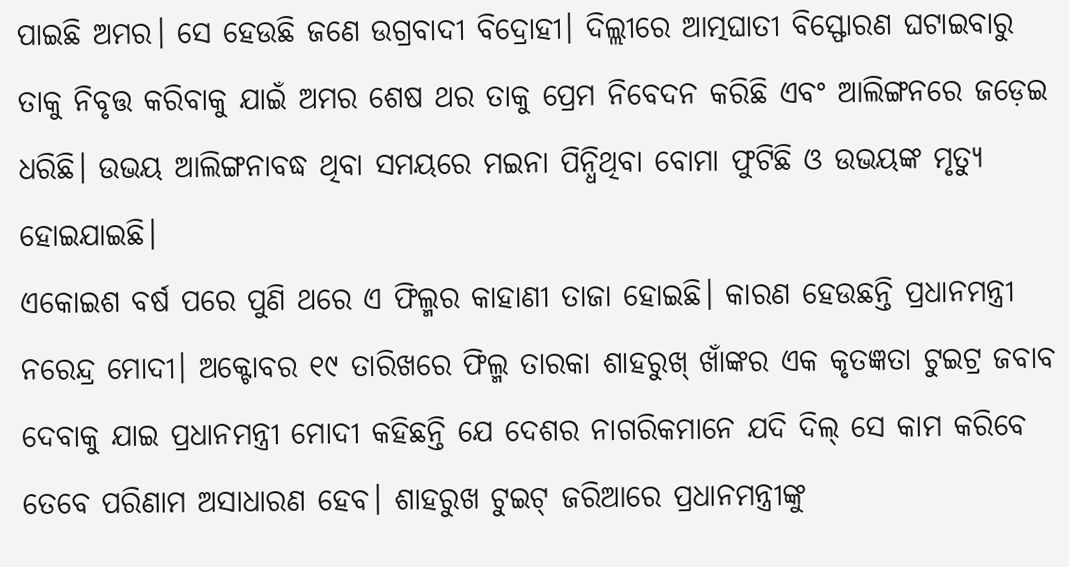ପାଇଛି ଅମର। ସେ ହେଉଛି ଜଣେ ଉଗ୍ରବାଦୀ ବିଦ୍ରୋହୀ। ଦିଲ୍ଲୀରେ ଆତ୍ମଘାତୀ ବିସ୍ଫୋରଣ ଘଟାଇବାରୁ ତାକୁ ନିବୃତ୍ତ କରିବାକୁ ଯାଇଁ ଅମର ଶେଷ ଥର ତାକୁ ପ୍ରେମ ନିବେଦନ କରିଛି ଏବଂ ଆଲିଙ୍ଗନରେ ଜଡ଼େଇ ଧରିଛି। ଉଭୟ ଆଲିଙ୍ଗନାବଦ୍ଧ ଥିବା ସମୟରେ ମଇନା ପିନ୍ଧିଥିବା ବୋମା ଫୁଟିଛି ଓ ଉଭୟଙ୍କ ମୃତ୍ୟୁ ହୋଇଯାଇଛି।
ଏକୋଇଶ ବର୍ଷ ପରେ ପୁଣି ଥରେ ଏ ଫିଲ୍ମର କାହାଣୀ ତାଜା ହୋଇଛି। କାରଣ ହେଉଛନ୍ତି ପ୍ରଧାନମନ୍ତ୍ରୀ ନରେନ୍ଦ୍ର ମୋଦୀ। ଅକ୍ଟୋବର ୧୯ ତାରିଖରେ ଫିଲ୍ମ ତାରକା ଶାହରୁଖ୍ ଖାଁଙ୍କର ଏକ କୃତଜ୍ଞତା ଟୁଇଟ୍ର ଜବାବ ଦେବାକୁ ଯାଇ ପ୍ରଧାନମନ୍ତ୍ରୀ ମୋଦୀ କହିଛନ୍ତି ଯେ ଦେଶର ନାଗରିକମାନେ ଯଦି ଦିଲ୍ ସେ କାମ କରିବେ ତେବେ ପରିଣାମ ଅସାଧାରଣ ହେବ। ଶାହରୁଖ ଟୁଇଟ୍ ଜରିଆରେ ପ୍ରଧାନମନ୍ତ୍ରୀଙ୍କୁ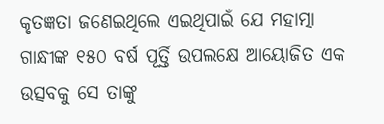କୃତଜ୍ଞତା ଜଣେଇଥିଲେ ଏଇଥିପାଇଁ ଯେ ମହାତ୍ମା ଗାନ୍ଧୀଙ୍କ ୧୫୦ ବର୍ଷ ପୂର୍ତ୍ତି ଉପଲକ୍ଷେ ଆୟୋଜିତ ଏକ ଉତ୍ସବକୁ ସେ ତାଙ୍କୁ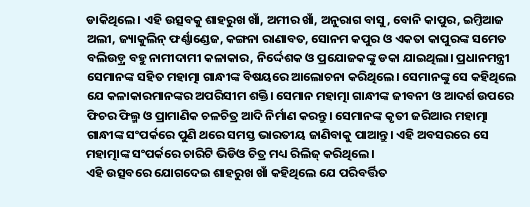ଡାକିଥିଲେ। ଏହି ଉତ୍ସବକୁ ଶାହରୁଖ ଖାଁ, ଅମୀର ଖାଁ, ଅନୁରାଗ ବାସୁ, ବୋନି କାପୁର, ଇମ୍ତିଆଜ ଅଲୀ, ଜ୍ୟାକୁଲିନ୍ ଫର୍ଣ୍ଣାଣ୍ଡେଜ, କଙ୍ଗନା ରାଣାବତ, ସୋନମ କପୁର ଓ ଏକତା କାପୁରଙ୍କ ସମେତ ବଲିଉଡ଼୍ର ବହୁ ନାମୀଦାମୀ କଳାକାର, ନିର୍ଦ୍ଦେଶକ ଓ ପ୍ରଯୋଜକଙ୍କୁ ଡକା ଯାଇଥିଲା। ପ୍ରଧାନମନ୍ତ୍ରୀ ସେମାନଙ୍କ ସହିତ ମହାତ୍ମା ଗାନ୍ଧୀଙ୍କ ବିଷୟରେ ଆଲୋଚନା କରିଥିଲେ। ସେମାନଙ୍କୁ ସେ କହିଥିଲେ ଯେ କଳାକାରମାନଙ୍କର ଅପରିସୀମ ଶକ୍ତି। ସେମାନ ମହାତ୍ମା ଗାନ୍ଧୀଙ୍କ ଜୀବନୀ ଓ ଆଦର୍ଶ ଉପରେ ଫିଚର ଫିଲ୍ମ ଓ ପ୍ରାମାଣିକ ଚଳଚିତ୍ର ଆଦି ନିର୍ମାଣ କରନ୍ତୁ। ସେମାନଙ୍କ କୃତୀ ଜରିଆର ମହାତ୍ମା ଗାନ୍ଧୀଙ୍କ ସଂପର୍କରେ ପୁଣି ଥରେ ସମସ୍ତ ଭାରତୀୟ ଜାଣିବାକୁ ପାଆନ୍ତୁ। ଏହି ଅବସରରେ ସେ ମହାତ୍ମାଙ୍କ ସଂପର୍କରେ ଚାରିଟି ଭିଡିଓ ଚିତ୍ର ମଧ୍ୟ ରିଲିଜ୍ କରିଥିଲେ।
ଏହି ଉତ୍ସବରେ ଯୋଗଦେଇ ଶାହରୁଖ ଖାଁ କହିଥିଲେ ଯେ ପରିବର୍ତ୍ତିତ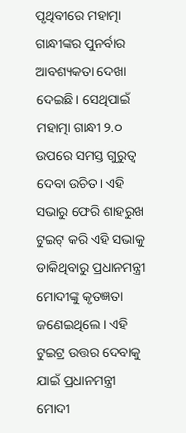ପୃଥିବୀରେ ମହାତ୍ମା ଗାନ୍ଧୀଙ୍କର ପୁନର୍ବାର ଆବଶ୍ୟକତା ଦେଖା ଦେଇଛି। ସେଥିପାଇଁ ମହାତ୍ମା ଗାନ୍ଧୀ ୨.୦ ଉପରେ ସମସ୍ତ ଗୁରୁତ୍ୱ ଦେବା ଉଚିତ। ଏହି ସଭାରୁ ଫେରି ଶାହରୁଖ ଟୁଇଟ୍ କରି ଏହି ସଭାକୁ ଡାକିଥିବାରୁ ପ୍ରଧାନମନ୍ତ୍ରୀ ମୋଦୀଙ୍କୁ କୃତଜ୍ଞତା ଜଣେଇଥିଲେ। ଏହି ଟୁଇଟ୍ର ଉତ୍ତର ଦେବାକୁ ଯାଇଁ ପ୍ରଧାନମନ୍ତ୍ରୀ ମୋଦୀ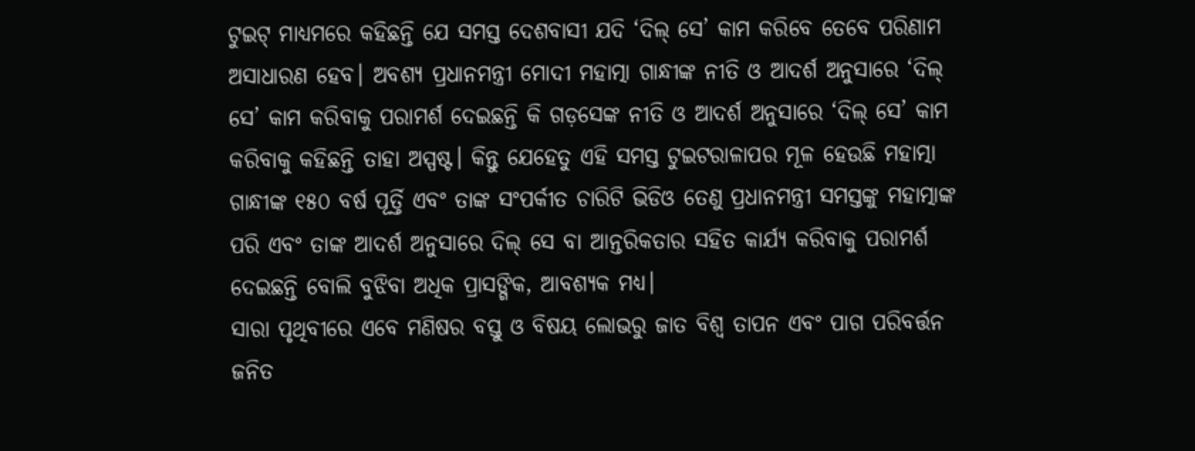ଟୁଇଟ୍ ମାଧ୍ୟମରେ କହିଛନ୍ତି ଯେ ସମସ୍ତ ଦେଶବାସୀ ଯଦି ‘ଦିଲ୍ ସେ’ କାମ କରିବେ ତେବେ ପରିଣାମ ଅସାଧାରଣ ହେବ। ଅବଶ୍ୟ ପ୍ରଧାନମନ୍ତ୍ରୀ ମୋଦୀ ମହାତ୍ମା ଗାନ୍ଧୀଙ୍କ ନୀତି ଓ ଆଦର୍ଶ ଅନୁସାରେ ‘ଦିଲ୍ ସେ’ କାମ କରିବାକୁ ପରାମର୍ଶ ଦେଇଛନ୍ତି କି ଗଡ଼ସେଙ୍କ ନୀତି ଓ ଆଦର୍ଶ ଅନୁସାରେ ‘ଦିଲ୍ ସେ’ କାମ କରିବାକୁ କହିଛନ୍ତି ତାହା ଅସ୍ପଷ୍ଟ। କିନ୍ତୁ ଯେହେତୁ ଏହି ସମସ୍ତ ଟୁଇଟରାଳାପର ମୂଳ ହେଉଛି ମହାତ୍ମା ଗାନ୍ଧୀଙ୍କ ୧୫୦ ବର୍ଷ ପୂର୍ତ୍ତି ଏବଂ ତାଙ୍କ ସଂପର୍କୀତ ଚାରିଟି ଭିଡିଓ ତେଣୁ ପ୍ରଧାନମନ୍ତ୍ରୀ ସମସ୍ତଙ୍କୁ ମହାତ୍ମାଙ୍କ ପରି ଏବଂ ତାଙ୍କ ଆଦର୍ଶ ଅନୁସାରେ ଦିଲ୍ ସେ ବା ଆନ୍ତରିକତାର ସହିତ କାର୍ଯ୍ୟ କରିବାକୁ ପରାମର୍ଶ ଦେଇଛନ୍ତି ବୋଲି ବୁଝିବା ଅଧିକ ପ୍ରାସଙ୍ଗିକ, ଆବଶ୍ୟକ ମଧ୍ୟ।
ସାରା ପୃଥିବୀରେ ଏବେ ମଣିଷର ବସ୍ତୁ ଓ ବିଷୟ ଲୋଭରୁ ଜାତ ବିଶ୍ୱ ତାପନ ଏବଂ ପାଗ ପରିବର୍ତ୍ତନ ଜନିତ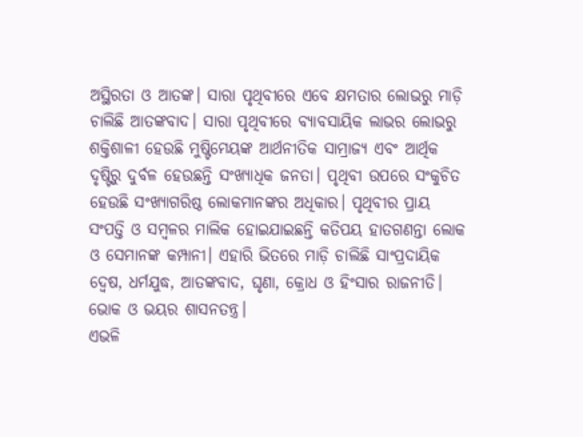ଅସ୍ଥିରତା ଓ ଆତଙ୍କ। ସାରା ପୃଥିବୀରେ ଏବେ କ୍ଷମତାର ଲୋଭରୁ ମାଡ଼ି ଚାଲିଛି ଆତଙ୍କବାଦ। ସାରା ପୃଥିବୀରେ ବ୍ୟାବସାୟିକ ଲାଭର ଲୋଭରୁ ଶକ୍ତିଶାଳୀ ହେଉଛି ମୁଷ୍ଟିମେୟଙ୍କ ଆର୍ଥନୀତିକ ସାମ୍ରାଜ୍ୟ ଏବଂ ଆର୍ଥିକ ଦୃଷ୍ଟିରୁ ଦୁର୍ବଳ ହେଉଛନ୍ତି ସଂଖ୍ୟାଧିକ ଜନତା। ପୃଥିବୀ ଉପରେ ସଂକୁଚିତ ହେଉଛି ସଂଖ୍ୟାଗରିଷ୍ଠ ଲୋକମାନଙ୍କର ଅଧିକାର। ପୃଥିବୀର ପ୍ରାୟ ସଂପତ୍ତି ଓ ସମ୍ବଳର ମାଲିକ ହୋଇଯାଇଛନ୍ତି କତିପୟ ହାତଗଣନ୍ତା ଲୋକ ଓ ସେମାନଙ୍କ କମ୍ପାନୀ। ଏହାରି ଭିତରେ ମାଡ଼ି ଚାଲିଛି ସାଂପ୍ରଦାୟିକ ଦ୍ୱେଷ, ଧର୍ମଯୁଦ୍ଧ, ଆତଙ୍କବାଦ, ଘୃଣା, କ୍ରୋଧ ଓ ହିଂସାର ରାଜନୀତି। ଭୋକ ଓ ଭୟର ଶାସନତନ୍ତ୍ର।
ଏଭଳି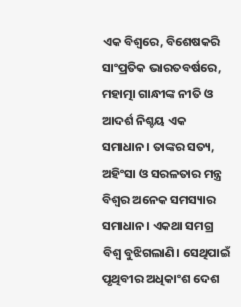ଏକ ବିଶ୍ୱରେ, ବିଶେଷକରି ସାଂପ୍ରତିକ ଭାରତବର୍ଷରେ, ମହାତ୍ମା ଗାନ୍ଧୀଙ୍କ ନୀତି ଓ ଆଦର୍ଶ ନିଶ୍ଚୟ ଏକ ସମାଧାନ। ତାଙ୍କର ସତ୍ୟ, ଅହିଂସା ଓ ସରଳତାର ମନ୍ତ୍ର ବିଶ୍ୱର ଅନେକ ସମସ୍ୟାର ସମାଧାନ। ଏକଥା ସମଗ୍ର ବିଶ୍ୱ ବୁଝିଗଲାଣି। ସେଥିପାଇଁ ପୃଥିବୀର ଅଧିକାଂଶ ଦେଶ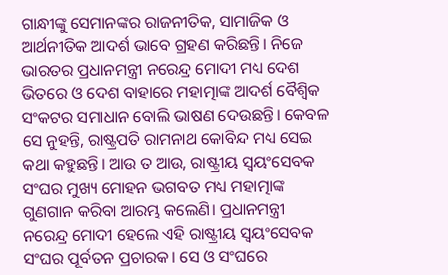ଗାନ୍ଧୀଙ୍କୁ ସେମାନଙ୍କର ରାଜନୀତିକ, ସାମାଜିକ ଓ ଆର୍ଥନୀତିକ ଆଦର୍ଶ ଭାବେ ଗ୍ରହଣ କରିଛନ୍ତି। ନିଜେ ଭାରତର ପ୍ରଧାନମନ୍ତ୍ରୀ ନରେନ୍ଦ୍ର ମୋଦୀ ମଧ୍ୟ ଦେଶ ଭିତରେ ଓ ଦେଶ ବାହାରେ ମହାତ୍ମାଙ୍କ ଆଦର୍ଶ ବୈଶ୍ୱିକ ସଂକଟର ସମାଧାନ ବୋଲି ଭାଷଣ ଦେଉଛନ୍ତି। କେବଳ ସେ ନୁହନ୍ତି, ରାଷ୍ଟ୍ରପତି ରାମନାଥ କୋବିନ୍ଦ ମଧ୍ୟ ସେଇ କଥା କହୁଛନ୍ତି। ଆଉ ତ ଆଉ, ରାଷ୍ଟ୍ରୀୟ ସ୍ୱୟଂସେବକ ସଂଘର ମୁଖ୍ୟ ମୋହନ ଭଗବତ ମଧ୍ୟ ମହାତ୍ମାଙ୍କ ଗୁଣଗାନ କରିବା ଆରମ୍ଭ କଲେଣି। ପ୍ରଧାନମନ୍ତ୍ରୀ ନରେନ୍ଦ୍ର ମୋଦୀ ହେଲେ ଏହି ରାଷ୍ଟ୍ରୀୟ ସ୍ୱୟଂସେବକ ସଂଘର ପୂର୍ବତନ ପ୍ରଚାରକ। ସେ ଓ ସଂଘରେ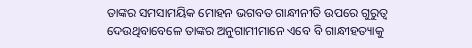ତାଙ୍କର ସମସାମୟିକ ମୋହନ ଭଗବତ ଗାନ୍ଧୀନୀତି ଉପରେ ଗୁରୁତ୍ୱ ଦେଉଥିବାବେଳେ ତାଙ୍କର ଅନୁଗାମୀମାନେ ଏବେ ବି ଗାନ୍ଧୀହତ୍ୟାକୁ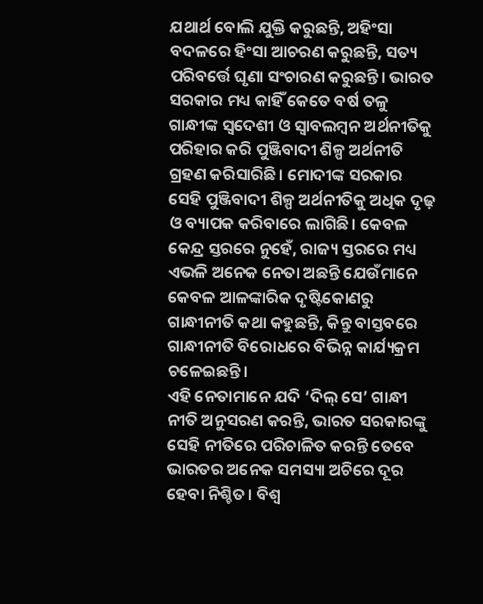ଯଥାର୍ଥ ବୋଲି ଯୁକ୍ତି କରୁଛନ୍ତି, ଅହିଂସା ବଦଳରେ ହିଂସା ଆଚରଣ କରୁଛନ୍ତି, ସତ୍ୟ ପରିବର୍ତ୍ତେ ଘୃଣା ସଂଚାରଣ କରୁଛନ୍ତି। ଭାରତ ସରକାର ମଧ୍ୟ କାହିଁ କେତେ ବର୍ଷ ତଳୁ ଗାନ୍ଧୀଙ୍କ ସ୍ୱଦେଶୀ ଓ ସ୍ୱାବଲମ୍ବନ ଅର୍ଥନୀତିକୁ ପରିହାର କରି ପୁଞ୍ଜିବାଦୀ ଶିଳ୍ପ ଅର୍ଥନୀତି ଗ୍ରହଣ କରିସାରିଛି। ମୋଦୀଙ୍କ ସରକାର ସେହି ପୁଞ୍ଜିବାଦୀ ଶିଳ୍ପ ଅର୍ଥନୀତିକୁ ଅଧିକ ଦୃଢ଼ ଓ ବ୍ୟାପକ କରିବାରେ ଲାଗିଛି। କେବଳ କେନ୍ଦ୍ର ସ୍ତରରେ ନୁହେଁ, ରାଜ୍ୟ ସ୍ତରରେ ମଧ୍ୟ ଏଭଳି ଅନେକ ନେତା ଅଛନ୍ତି ଯେଉଁମାନେ କେବଳ ଆଳଙ୍କାରିକ ଦୃଷ୍ଟିକୋଣରୁ ଗାନ୍ଧୀନୀତି କଥା କହୁଛନ୍ତି, କିନ୍ତୁ ବାସ୍ତବରେ ଗାନ୍ଧୀନୀତି ବିରୋଧରେ ବିଭିନ୍ନ କାର୍ଯ୍ୟକ୍ରମ ଚଳେଇଛନ୍ତି।
ଏହି ନେତାମାନେ ଯଦି ‘ଦିଲ୍ ସେ’ ଗାନ୍ଧୀ ନୀତି ଅନୁସରଣ କରନ୍ତି, ଭାରତ ସରକାରଙ୍କୁ ସେହି ନୀତିରେ ପରିଚାଳିତ କରନ୍ତି ତେବେ ଭାରତର ଅନେକ ସମସ୍ୟା ଅଚିରେ ଦୂର ହେବା ନିଶ୍ଚିତ। ବିଶ୍ୱ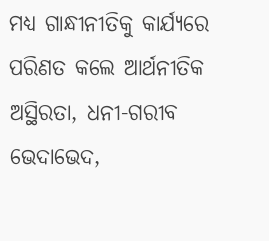ମଧ୍ୟ ଗାନ୍ଧୀନୀତିକୁ କାର୍ଯ୍ୟରେ ପରିଣତ କଲେ ଆର୍ଥନୀତିକ ଅସ୍ଥିରତା, ଧନୀ-ଗରୀବ ଭେଦାଭେଦ,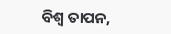ବିଶ୍ୱ ତାପନ,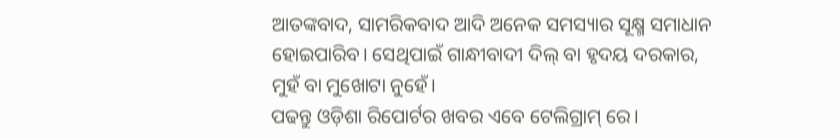ଆତଙ୍କବାଦ, ସାମରିକବାଦ ଆଦି ଅନେକ ସମସ୍ୟାର ସୂକ୍ଷ୍ମ ସମାଧାନ ହୋଇପାରିବ। ସେଥିପାଇଁ ଗାନ୍ଧୀବାଦୀ ଦିଲ୍ ବା ହୃଦୟ ଦରକାର, ମୁହଁ ବା ମୁଖୋଟା ନୁହେଁ।
ପଢନ୍ତୁ ଓଡ଼ିଶା ରିପୋର୍ଟର ଖବର ଏବେ ଟେଲିଗ୍ରାମ୍ ରେ।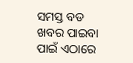ସମସ୍ତ ବଡ ଖବର ପାଇବା ପାଇଁ ଏଠାରେ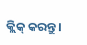କ୍ଲିକ୍ କରନ୍ତୁ।